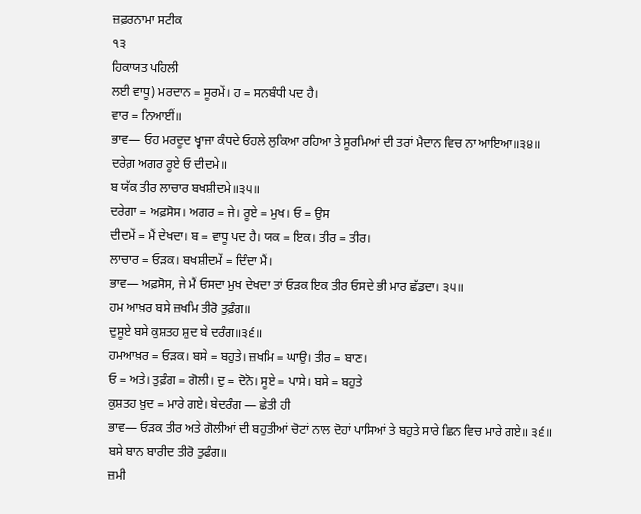ਜ਼ਫ਼ਰਨਾਮਾ ਸਟੀਕ
੧੩
ਹਿਕਾਯਤ ਪਹਿਲੀ
ਲਈ ਵਾਧੂ) ਮਰਦਾਨ = ਸੂਰਮੇਂ। ਹ = ਸਨਬੰਧੀ ਪਦ ਹੈ।
ਵਾਰ = ਨਿਆਈਂ॥
ਭਾਵ— ਓਹ ਮਰਦੂਦ ਖ੍ਵਾਜਾ ਕੰਧਦੇ ਓਹਲੇ ਲੁਕਿਆ ਰਹਿਆ ਤੇ ਸੂਰਮਿਆਂ ਦੀ ਤਰਾਂ ਮੈਦਾਨ ਵਿਚ ਨਾ ਆਇਆ॥੩੪॥
ਦਰੇਗ਼ ਅਗਰ ਰੂਏ ਓ ਦੀਦਮੇ॥
ਬ ਯੱਕ ਤੀਰ ਲਾਚਾਰ ਬਖਸ਼ੀਦਮੇ॥੩੫॥
ਦਰੇਗਾ = ਅਫ਼ਸੋਸ। ਅਗਰ = ਜੇ। ਰੂਏ = ਮੁਖ। ਓ = ਉਸ
ਦੀਦਮੇਂ = ਮੈਂ ਦੇਖਦਾ। ਬ = ਵਾਧੂ ਪਦ ਹੈ। ਯਕ = ਇਕ। ਤੀਰ = ਤੀਰ।
ਲਾਚਾਰ = ਓੜਕ। ਬਖਸ਼ੀਦਮੇਂ = ਦਿੰਦਾ ਮੈਂ।
ਭਾਵ— ਅਫ਼ਸੋਸ, ਜੇ ਮੈਂ ਓਸਦਾ ਮੁਖ ਦੇਖਦਾ ਤਾਂ ਓੜਕ ਇਕ ਤੀਰ ਓਸਦੇ ਭੀ ਮਾਰ ਛੱਡਦਾ। ੩੫॥
ਹਮ ਆਖ਼ਰ ਬਸੇ ਜ਼ਖਮਿ ਤੀਰੋ ਤੁਫ਼ੰਗ॥
ਦੁਸੂਏ ਬਸੇ ਕੁਸ਼ਤਹ ਸ਼ੁਦ ਬੇ ਦਰੰਗ॥੩੬॥
ਹਮਆਖ਼ਰ = ਓੜਕ। ਬਸੇ = ਬਹੁਤੇ। ਜ਼ਖਮਿ = ਘਾਉ। ਤੀਰ = ਬਾਣ।
ਓ = ਅਤੇ। ਤੁਫ਼ੰਗ = ਗੋਲੀ। ਦੁ = ਦੋਨੋ। ਸੂਏ = ਪਾਸੇ। ਬਸੇ = ਬਹੁਤੇ
ਕੁਸ਼ਤਹ ਖ਼ੁਦ = ਮਾਰੇ ਗਏ। ਬੇਦਰੰਗ — ਛੇਤੀ ਹੀ
ਭਾਵ— ਓੜਕ ਤੀਰ ਅਤੇ ਗੋਲੀਆਂ ਦੀ ਬਹੁਤੀਆਂ ਚੋਟਾਂ ਨਾਲ ਦੋਹਾਂ ਪਾਸਿਆਂ ਤੇ ਬਹੁਤੇ ਸਾਰੇ ਛਿਨ ਵਿਚ ਮਾਰੇ ਗਏ॥ ੩੬॥
ਬਸੇ ਬਾਨ ਬਾਰੀਦ ਤੀਰੋ ਤੁਫੰਗ॥
ਜ਼ਮੀ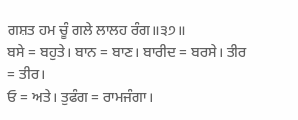ਗਸ਼ਤ ਹਮ ਚੂੰ ਗਲੇ ਲਾਲਹ ਰੰਗ॥੩੭॥
ਬਸੇ = ਬਹੁਤੇ। ਬਾਨ = ਬਾਣ। ਬਾਰੀਦ = ਬਰਸੇ। ਤੀਰ = ਤੀਰ।
ਓ = ਅਤੇ। ਤੁਫੰਗ = ਰਾਮਜੰਗਾ।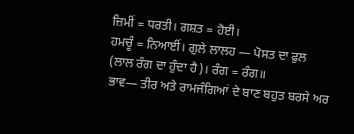ਜ਼ਿਮੀਂ = ਧਰਤੀ। ਗਸ਼ਤ = ਹੋਈ।
ਹਮਚੂੰ = ਨਿਆਈਂ। ਗੁਲੇ ਲਾਲਹ — ਪੋਸਤ ਦਾ ਫੁਲ
(ਲਾਲ ਰੰਗ ਦਾ ਹੁੰਦਾ ਹੈ)। ਰੰਗ = ਰੰਗ॥
ਭਾਵ— ਤੀਰ ਅਤੇ ਰਾਮਜੰਗਿਆਂ ਦੇ ਬਾਣ ਬਹੁਤ ਬਰਸੇ ਅਰ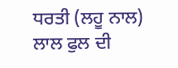ਧਰਤੀ (ਲਹੂ ਨਾਲ) ਲਾਲ ਫੁਲ ਦੀ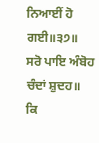ਨਿਆਈਂ ਹੋ ਗਈ॥੩੭॥
ਸਰੋ ਪਾਇ ਅੰਬੋਹ ਚੰਦਾਂ ਸ਼ੁਦਹ॥
ਕਿ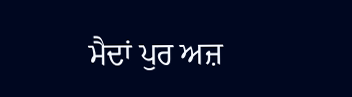ਮੈਦਾਂ ਪੁਰ ਅਜ਼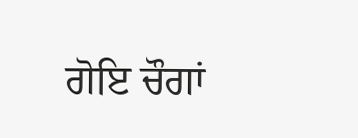ਗੋਇ ਚੌਗਾਂ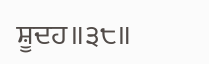ਸ਼ੂਦਹ॥੩੮॥